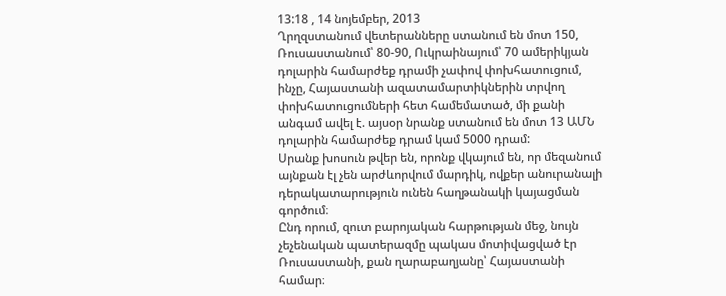13:18 , 14 նոյեմբեր, 2013
Ղրղզստանում վետերանները ստանում են մոտ 150, Ռուսաստանում՝ 80-90, Ուկրաինայում՝ 70 ամերիկյան դոլարին համարժեք դրամի չափով փոխհատուցում, ինչը, Հայաստանի ազատամարտիկներին տրվող փոխհատուցումների հետ համեմատած, մի քանի անգամ ավել է. այսօր նրանք ստանում են մոտ 13 ԱՄՆ դոլարին համարժեք դրամ կամ 5000 դրամ:
Սրանք խոսուն թվեր են, որոնք վկայում են, որ մեզանում այնքան էլ չեն արժևորվում մարդիկ, ովքեր անուրանալի դերակատարություն ունեն հաղթանակի կայացման գործում։
Ընդ որում, զուտ բարոյական հարթության մեջ, նույն չեչենական պատերազմը պակաս մոտիվացված էր Ռուսաստանի, քան ղարաբաղյանը՝ Հայաստանի համար։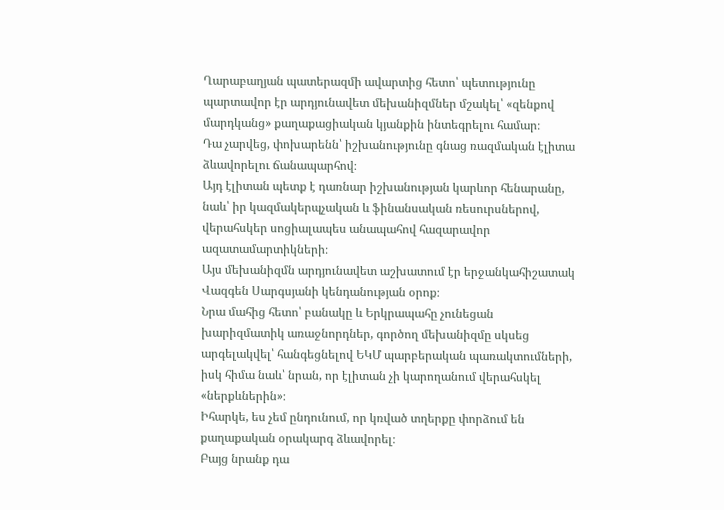Ղարաբաղյան պատերազմի ավարտից հետո՝ պետությունը պարտավոր էր արդյունավետ մեխանիզմներ մշակել՝ «զենքով մարդկանց» քաղաքացիական կյանքին ինտեգրելու համար։
Դա չարվեց, փոխարենն՝ իշխանությունը գնաց ռազմական էլիտա ձևավորելու ճանապարհով։
Այդ էլիտան պետք է դառնար իշխանության կարևոր հենարանը, նաև՝ իր կազմակերպչական և ֆինանսական ռեսուրսներով, վերահսկեր սոցիալապես անապահով հազարավոր ազատամարտիկների։
Այս մեխանիզմն արդյունավետ աշխատում էր երջանկահիշատակ Վազգեն Սարգսյանի կենդանության օրոք։
Նրա մահից հետո՝ բանակը և Երկրապահը չունեցան խարիզմատիկ առաջնորդներ, գործող մեխանիզմը սկսեց արգելակվել՝ հանգեցնելով ԵԿՄ պարբերական պառակտումների, իսկ հիմա նաև՝ նրան, որ էլիտան չի կարողանում վերահսկել «ներքևներին»։
Իհարկե, ես չեմ ընդունում, որ կռված տղերքը փորձում են քաղաքական օրակարգ ձևավորել։
Բայց նրանք դա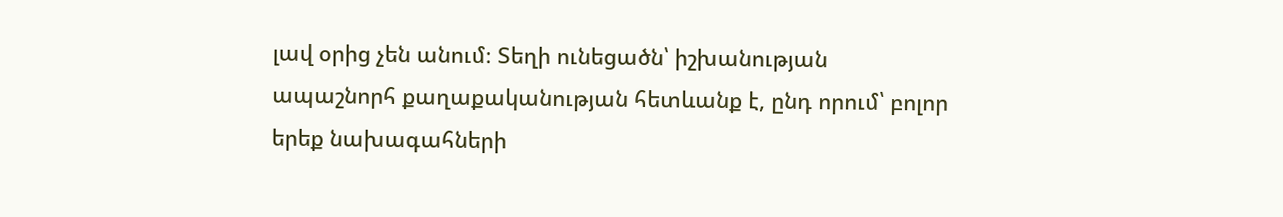լավ օրից չեն անում։ Տեղի ունեցածն՝ իշխանության ապաշնորհ քաղաքականության հետևանք է, ընդ որում՝ բոլոր երեք նախագահների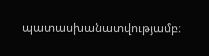պատասխանատվությամբ։